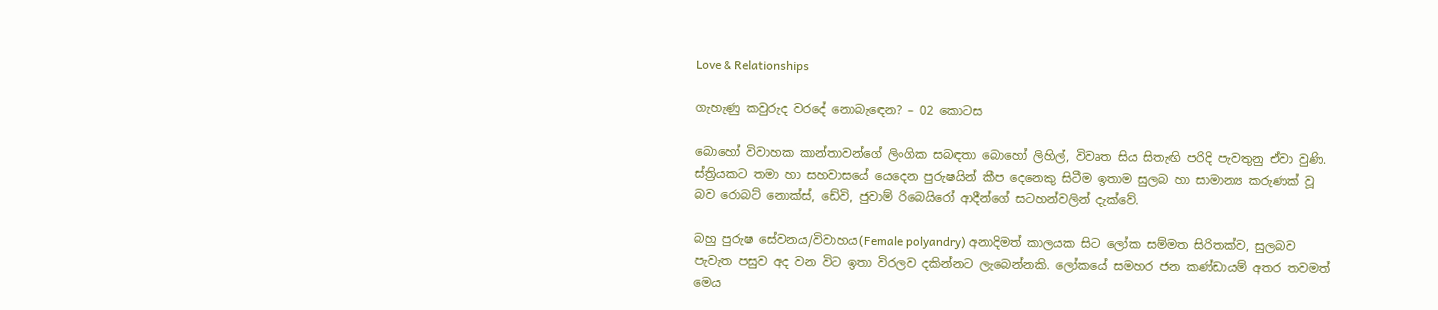Love & Relationships

ගැහැණු කවුරුද වරදේ නොබැඳෙන? – 02 කොටස

බොහෝ විවාහක කාන්තාවන්ගේ ලිංගික සබඳතා බොහෝ ලිහිල්, විවෘත සිය සිතැඟි පරිදි පැවතුනු ඒවා වුණි. ස්ත්‍රියකට තමා හා සහවාසයේ යෙදෙන පුරුෂයින් කීප දෙනෙකු සිටීම ඉතාම සුලබ හා සාමාන්‍ය කරුණක් වූ බව රොබට් නොක්ස්, ඩේවි, ජුවාම් රිබෙයිරෝ ආදීන්ගේ සටහන්වලින් දැක්වේ.

බහු පුරුෂ සේවනය/විවාහය(Female polyandry) අනාදිමත් කාලයක සිට ලෝක සම්මත සිරිතක්ව, සුලබව පැවැත පසුව අද වන විට ඉතා විරලව දකින්නට ලැබෙන්නකි. ලෝකයේ සමහර ජන කණ්ඩායම් අතර තවමත් මෙය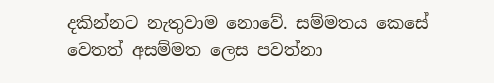දකින්නට නැතුවාම නොවේ. සම්මතය කෙසේ වෙතත් අසම්මත ලෙස පවත්නා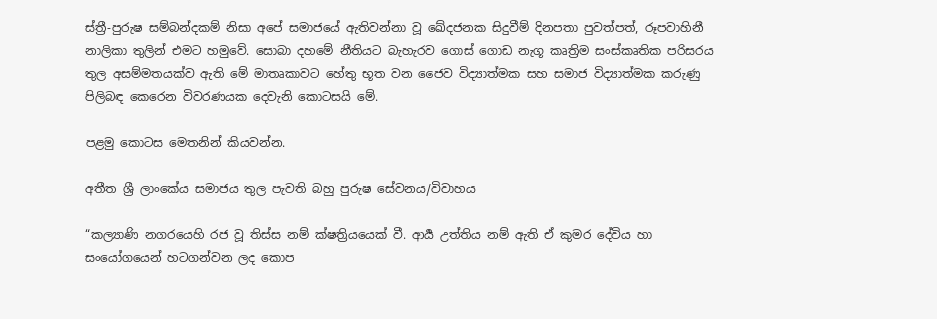ස්ත්‍රී-පුරුෂ සම්බන්දකම් නිසා අපේ සමාජයේ ඇතිවන්නා වූ ඛේදජනක සිදුවීම් දිනපතා පුවත්පත්, රූපවාහිනී නාලිකා තුලින් එමට හමුවේ. සොබා දහමේ නීතියට බැහැරව ගොස් ගොඩ නැගූ කෘත්‍රිම සංස්කෘතික පරිසරය තුල අසම්මතයක්ව ඇති මේ මාතෘකාවට හේතු භූත වන ජෛව විද්‍යාත්මක සහ සමාජ විද්‍යාත්මක කරුණු පිලිබඳ කෙරෙන විවරණයක දෙවැනි කොටසයි මේ.

පළමු කොටස මෙතනින් කියවන්න.

අතීත ශ්‍රී ලාංකේය සමාජය තුල පැවති බහු පුරුෂ සේවනය/විවාහය

“කල්‍යාණි නගරයෙහි රජ වූ තිස්ස නම් ක්ෂත්‍රියයෙක් වී. ආර්‍ය උත්තිය නම් ඇති ඒ කුමර දේවිය හා සංයෝගයෙන් හටගන්වන ලද කොප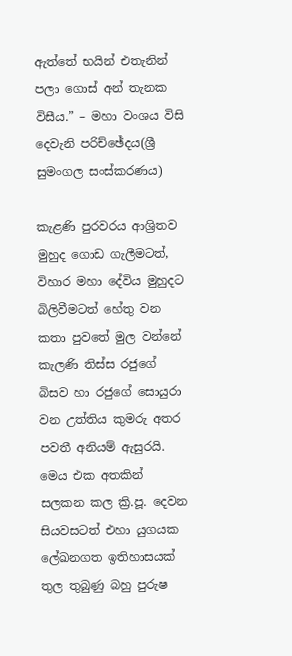ඇත්තේ භයින් එතැනින් පලා ගොස් අන් තැනක විසීය.” – මහා වංශය විසි දෙවැනි පරිච්ඡේදය(ශ්‍රී සුමංගල සංස්කරණය)

කැළණි පුරවරය ආශ්‍රිතව මුහුද ගොඩ ගැලීමටත්, විහාර මහා දේවිය මුහුදට බිලිවීමටත් හේතු වන කතා පුවතේ මුල වන්නේ කැලණි තිස්ස රජුගේ බිසව හා රජුගේ සොයුරා වන උත්තිය කුමරු අතර පවතී අනියම් ඇසුරයි. මෙය එක අතකින් සලකන කල ක්‍රි.පූ. දෙවන සියවසටත් එහා යුගයක ලේඛනගත ඉතිහාසයක් තුල තුබුණු බහු පුරුෂ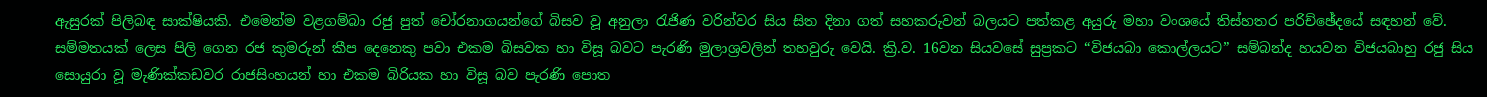ඇසුරක් පිලිබඳ සාක්ෂියකි. එමෙන්ම වළගම්බා රජු පුත් චෝරනාගයන්ගේ බිසව වූ අනුලා රැජිණ වරින්වර සිය සිත දිනා ගත් සහකරුවන් බලයට පත්කළ අයුරු මහා වංශයේ තිස්හතර පරිච්ඡේදයේ සඳහන් වේ. සම්මතයක් ලෙස පිලි ගෙන රජ කුමරුන් කීප දෙනෙකු පවා එකම බිසවක හා විසූ බවට පැරණි මුලාශ්‍රවලින් තහවුරු වෙයි. ක්‍රි.ව. 16වන සියවසේ සුප්‍රකට “විජයබා කොල්ලයට” සම්බන්ද හයවන විජයබාහු රජු සිය සොයුරා වූ මැණික්කඩවර රාජසිංහයන් හා එකම බිරියක හා විසූ බව පැරණි පොත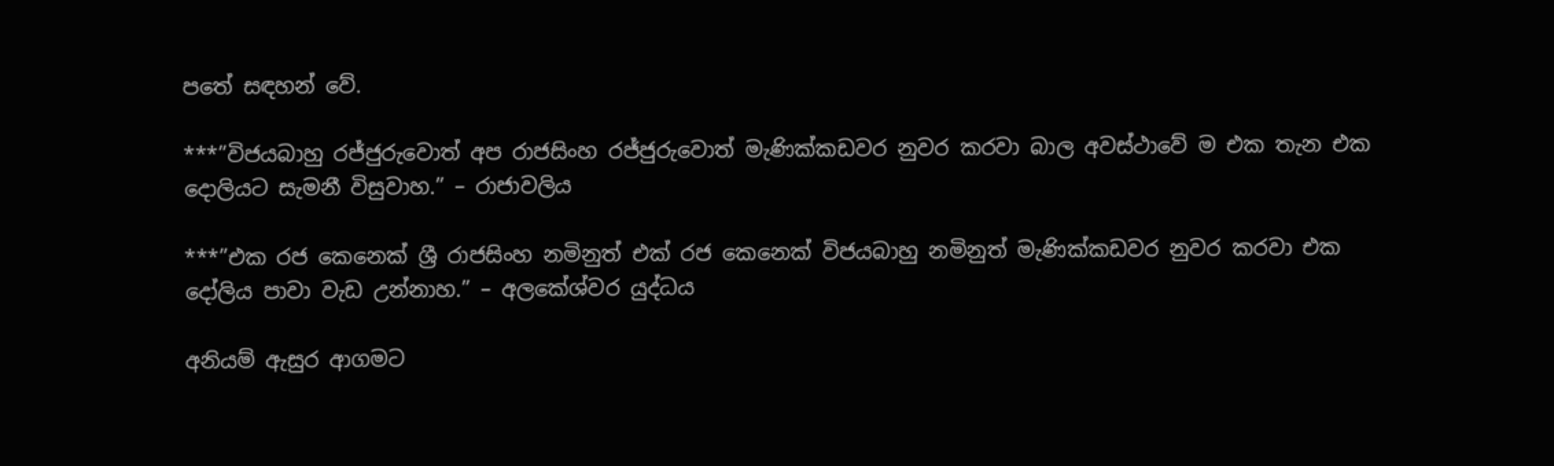පතේ සඳහන් වේ.

***”විජයබාහු රජ්ජුරුවොත් අප රාජසිංහ රජ්ජුරුවොත් මැණික්කඩවර නුවර කරවා බාල අවස්ථාවේ ම එක තැන එක දොලියට සැමනී විසුවාහ.” – රාජාවලිය

***”එක රජ කෙනෙක් ශ්‍රී රාජසිංහ නමිනුත් එක් රජ කෙනෙක් විජයබාහු නමිනුත් මැණික්කඩවර නුවර කරවා එක දෝලිය පාවා වැඩ උන්නාහ.” – අලකේශ්වර යුද්ධය

අනියම් ඇසුර ආගමට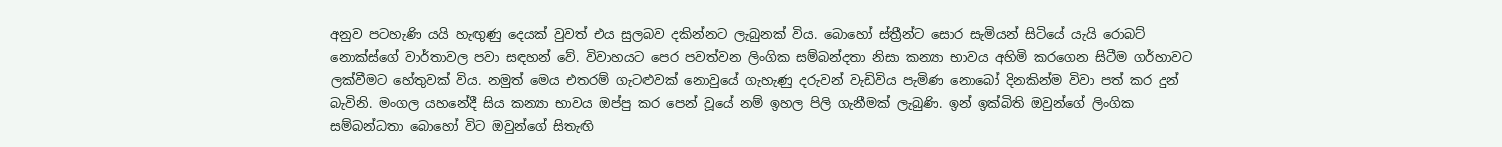අනුව පටහැණි යයි හැඟුණු දෙයක් වුවත් එය සුලබව දකින්නට ලැබුනක් විය. බොහෝ ස්ත්‍රීන්ට සොර සැමියන් සිටියේ යැයි රොබට් නොක්ස්ගේ වාර්තාවල පවා සඳහන් වේ. විවාහයට පෙර පවත්වන ලිංගික සම්බන්දතා නිසා කන්‍යා භාවය අහිමි කරගෙන සිටීම ගර්හාවට ලක්වීමට හේතුවක් විය. නමුත් මෙය එතරම් ගැටළුවක් නොවුයේ ගැහැණු දරුවන් වැඩිවිය පැමිණ නොබෝ දිනකින්ම විවා පත් කර දුන් බැවිනි. මංගල යහනේදී සිය කන්‍යා භාවය ඔප්පු කර පෙන් වූයේ නම් ඉහල පිලි ගැනීමක් ලැබුණි. ඉන් ඉක්බිති ඔවුන්ගේ ලිංගික සම්බන්ධතා බොහෝ විට ඔවුන්ගේ සිතැඟි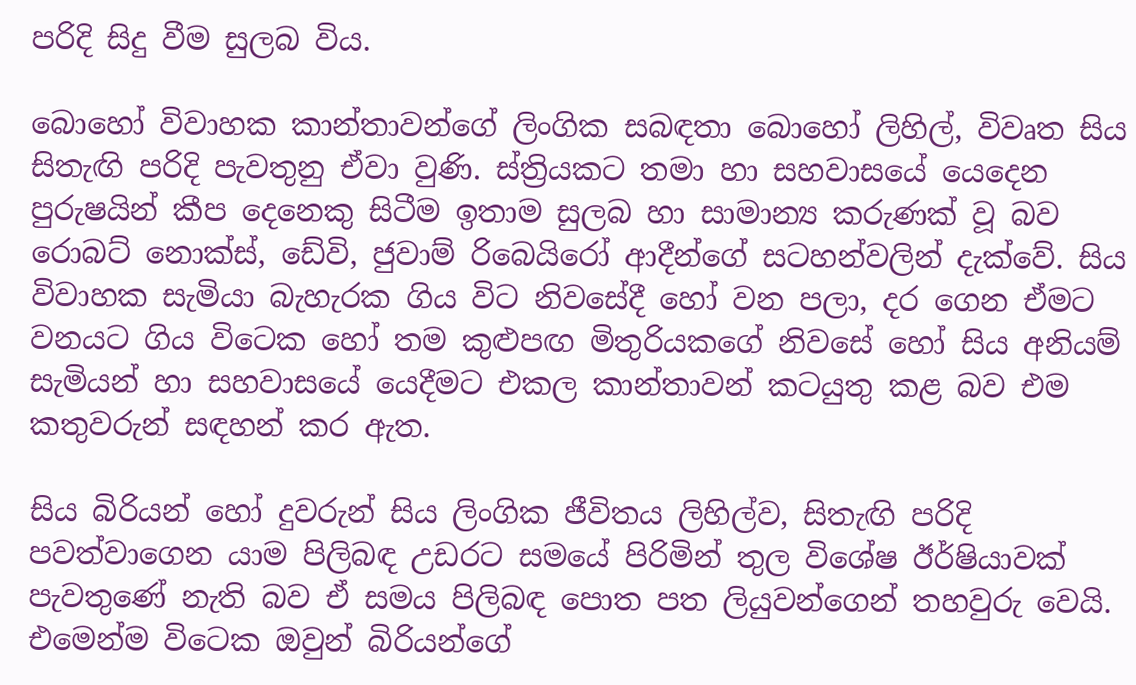පරිදි සිදු වීම සුලබ විය.

බොහෝ විවාහක කාන්තාවන්ගේ ලිංගික සබඳතා බොහෝ ලිහිල්, විවෘත සිය සිතැඟි පරිදි පැවතුනු ඒවා වුණි. ස්ත්‍රියකට තමා හා සහවාසයේ යෙදෙන පුරුෂයින් කීප දෙනෙකු සිටීම ඉතාම සුලබ හා සාමාන්‍ය කරුණක් වූ බව රොබට් නොක්ස්, ඩේවි, ජුවාම් රිබෙයිරෝ ආදීන්ගේ සටහන්වලින් දැක්වේ. සිය විවාහක සැමියා බැහැරක ගිය විට නිවසේදී හෝ වන පලා, දර ගෙන ඒමට වනයට ගිය විටෙක හෝ තම කුළුපඟ මිතුරියකගේ නිවසේ හෝ සිය අනියම් සැමියන් හා සහවාසයේ යෙදීමට එකල කාන්තාවන් කටයුතු කළ බව එම කතුවරුන් සඳහන් කර ඇත.

සිය බිරියන් හෝ දුවරුන් සිය ලිංගික ජීවිතය ලිහිල්ව, සිතැඟි පරිදි පවත්වාගෙන යාම පිලිබඳ උඩරට සමයේ පිරිමින් තුල විශේෂ ඊර්ෂියාවක් පැවතුණේ නැති බව ඒ සමය පිලිබඳ පොත පත ලියුවන්ගෙන් තහවුරු වෙයි. එමෙන්ම විටෙක ඔවුන් බිරියන්ගේ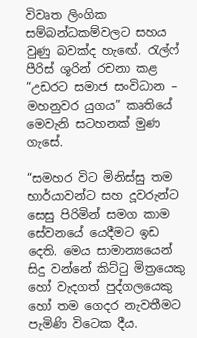විවෘත ලිංගික සම්බන්ධකම්වලට සහය වුණු බවක්ද හැඟේ. රැල්ෆ් පීරිස් ශූරින් රචනා කළ “උඩරට සමාජ සංවිධාන – මහනුවර යුගය” කෘතියේ මෙවැනි සටහනක් මුණ ගැසේ.

“සමහර විට මිනිස්සු තම භාර්යාවන්ට සහ දූවරුන්ට සෙසු පිරිමින් සමග කාම සේවනයේ යෙදීමට ඉඩ දෙති. මෙය සාමාන්‍යයෙන් සිදු වන්නේ කිට්ටු මිත්‍රයෙකු හෝ වැදගත් පුද්ගලයෙකු හෝ තම ගෙදර නැවතීමට පැමිණි විටෙක දීය.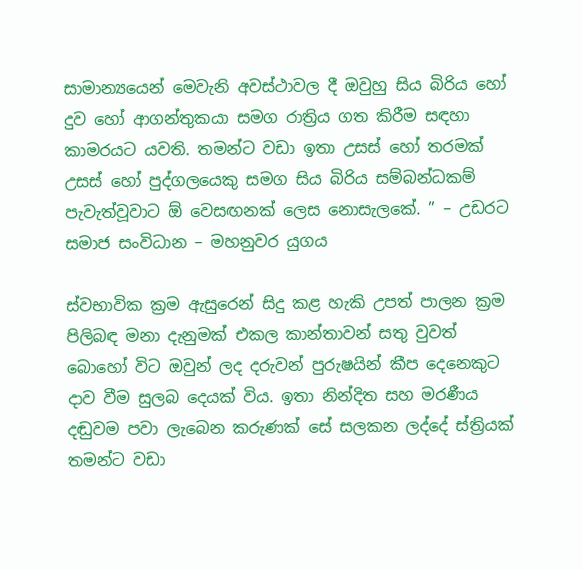සාමාන්‍යයෙන් මෙවැනි අවස්ථාවල දී ඔවුහු සිය බිරිය හෝ දුව හෝ ආගන්තුකයා සමග රාත්‍රිය ගත කිරීම සඳහා කාමරයට යවති. තමන්ට වඩා ඉතා උසස් හෝ තරමක් උසස් හෝ පුද්ගලයෙකු සමග සිය බිරිය සම්බන්ධකම් පැවැත්වූවාට ඕ වෙසඟනක් ලෙස නොසැලකේ. ” – උඩරට සමාජ සංවිධාන – මහනුවර යුගය

ස්වභාවික ක්‍රම ඇසුරෙන් සිදු කළ හැකි උපත් පාලන ක්‍රම පිලිබඳ මනා දැනුමක් එකල කාන්තාවන් සතු වුවත් බොහෝ විට ඔවුන් ලද දරුවන් පුරුෂයින් කීප දෙනෙකුට දාව වීම සුලබ දෙයක් විය. ඉතා නින්දිත සහ මරණීය දඬුවම පවා ලැබෙන කරුණක් සේ සලකන ලද්දේ ස්ත්‍රියක් තමන්ට වඩා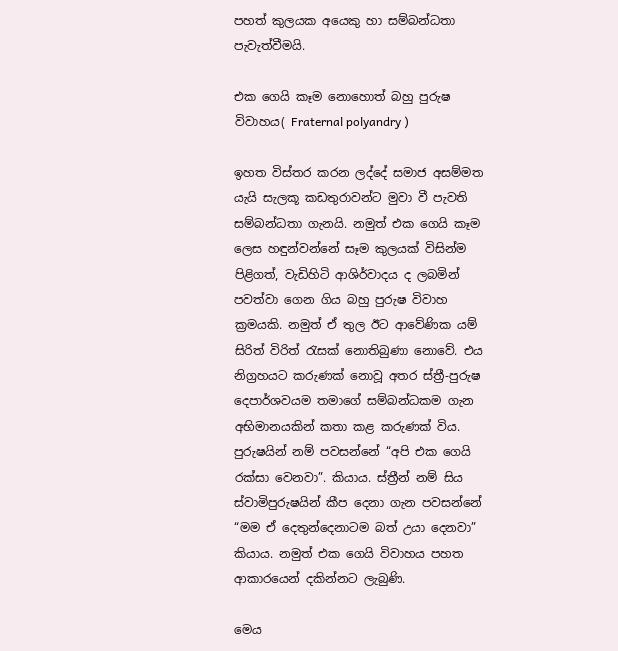පහත් කුලයක අයෙකු හා සම්බන්ධතා පැවැත්වීමයි.

එක ගෙයි කෑම නොහොත් බහු පුරුෂ විවාහය( Fraternal polyandry )

ඉහත විස්තර කරන ලද්දේ සමාජ අසම්මත යැයි සැලකූ කඩතුරාවන්ට මුවා වී පැවති සම්බන්ධතා ගැනයි. නමුත් එක ගෙයි කෑම ලෙස හඳුන්වන්නේ සෑම කුලයක් විසින්ම පිළිගත්, වැඩිහිටි ආශිර්වාදය ද ලබමින් පවත්වා ගෙන ගිය බහු පුරුෂ විවාහ ක්‍රමයකි. නමුත් ඒ තුල ඊට ආවේණික යම් සිරිත් විරිත් රැසක් නොතිබුණා නොවේ. එය නිග්‍රහයට කරුණක් නොවූ අතර ස්ත්‍රී-පුරුෂ දෙපාර්ශවයම තමාගේ සම්බන්ධකම ගැන අභිමානයකින් කතා කළ කරුණක් විය. පුරුෂයින් නම් පවසන්නේ “අපි එක ගෙයි රක්සා වෙනවා”. කියාය. ස්ත්‍රීන් නම් සිය ස්වාමිපුරුෂයින් කීප දෙනා ගැන පවසන්නේ “මම ඒ දෙතුන්දෙනාටම බත් උයා දෙනවා” කියාය. නමුත් එක ගෙයි විවාහය පහත ආකාරයෙන් දකින්නට ලැබුණි.

මෙය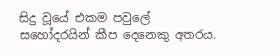සිදු වූයේ එකම පවුලේ සහෝදරයින් කීප දෙනෙකු අතරය.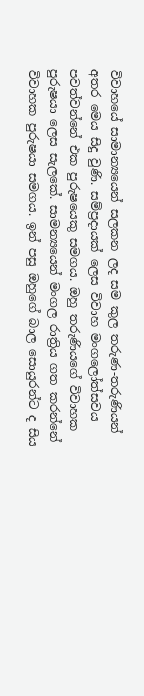විවාහයේ සාමාන්‍යයෙන් සලකන ලද සම කුල තරුණ-තරුණියන් අතර මෙය සිදු වුණි. සම්ප්‍රදායක් ලෙස විවාහ මංගලෝත්සවය පවත්වන්නේ එක පුරුෂයෙකු සමගය. ඔහු තරුණියගේ විවාහක පුරුෂයා ලෙස සැලකේ. සාමන්‍යයෙන් මංගල රාත්‍රිය ගත කරන්නේ විවාහක පුරුෂයා සමගය. ඉන් පසු ඔහුගේ බාල සොයුරන්ට ද සිය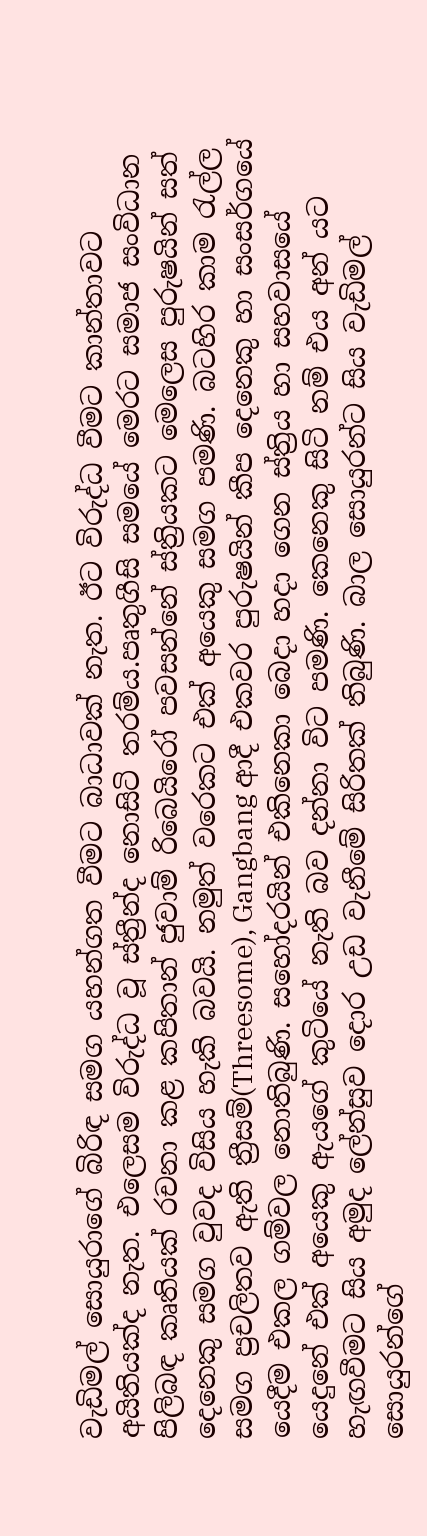වැඩිමල් සොයුරාගේ බිරිඳ සමග යහන්ගත වීමට බාධාවක් නැත. ඊට විරුද්ධ වීමට කාන්තාවට අයිතියක්ද නැත. එලෙසම විරුද්ධ වූ ස්ත්‍රීන්ද නොසිටි තරම්ය.පෘතුගීසි සමයේ මෙරට සමාජ සංවිධාන පිලිබඳ කෘතියක් රචනා කළ කපිතාන් ජුවාම් රිබෙයිරෝ පවසන්නේ ස්ත්‍රියකට මෙලෙස පුරුෂයින් සත් දෙනෙකු සමග වුවද විසිය හැකි බවයි. නමුත් වරෙකට එක් අයෙකු සමග පමණි. බටහිර කාම රැල්ල සමග ප්‍රචලිතව ඇති ත්‍රීසම්(Threesome), Gangbang ආදී එකවර පුරුෂයින් කීප දෙනෙකු හා සංසර්ගයේ යෙදීම එකල ගම්වල නොතිබුණි. සහෝදරයින් එකිනෙකා බෙදා හදා ගෙන ස්ත්‍රිය හා සහවාසයේ යෙදුනේ එක් අයෙකු ඇයගේ කුටියේ නැති බව දන්නා විට පමණි. කෙනෙකු සිටි නම් එය අන් යට හැඟවීමට සිය අමුද ලේන්සුව දොර උඩ වැනීමේ සිරිතක් තිබුණි. බාල සොයුරන්ට සිය වැඩිමල් සොයුරන්ගේ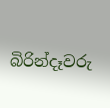බිරින්දෑවරු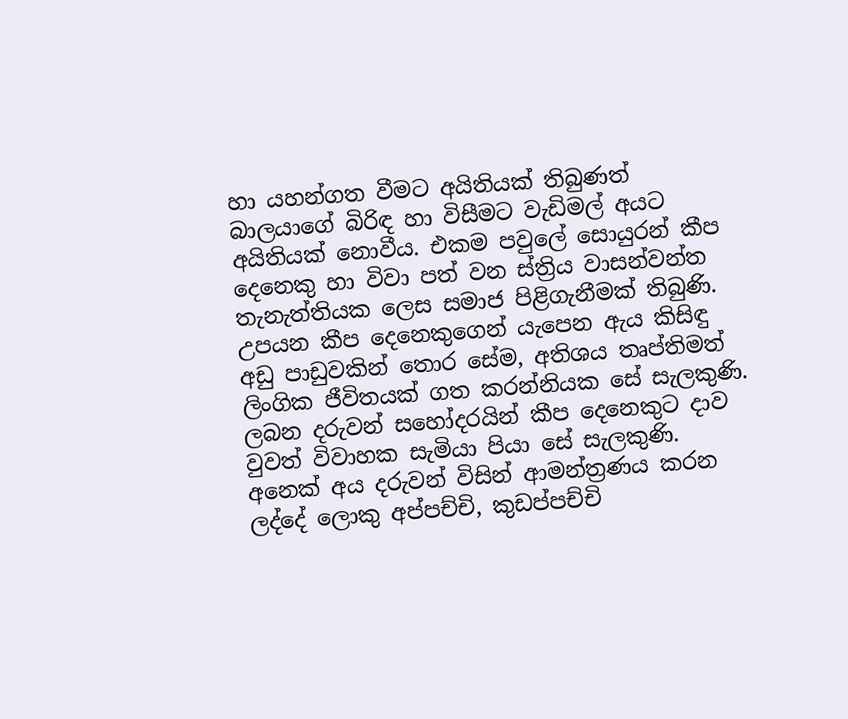හා යහන්ගත වීමට අයිතියක් තිබුණත් බාලයාගේ බිරිඳ හා විසීමට වැඩිමල් අයට අයිතියක් නොවීය. එකම පවුලේ සොයුරන් කීප දෙනෙකු හා විවා පත් වන ස්ත්‍රිය වාසන්වන්ත තැනැත්තියක ලෙස සමාජ පිළිගැනීමක් තිබුණි. උපයන කීප දෙනෙකුගෙන් යැපෙන ඇය කිසිඳු අඩු පාඩුවකින් තොර සේම, අතිශය තෘප්තිමත් ලිංගික ජීවිතයක් ගත කරන්නියක සේ සැලකුණි. ලබන දරුවන් සහෝදරයින් කීප දෙනෙකුට දාව වුවත් විවාහක සැමියා පියා සේ සැලකුණි. අනෙක් අය දරුවන් විසින් ආමන්ත්‍රණය කරන ලද්දේ ලොකු අප්පච්චි, කුඩප්පච්චි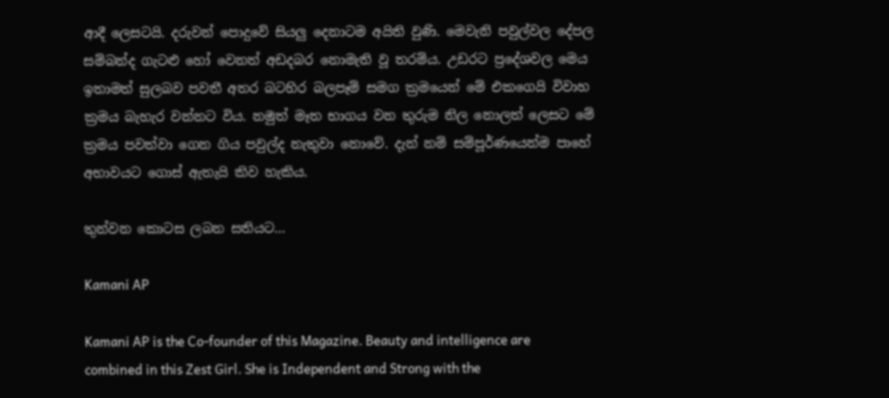ආදී ලෙසටයි. දරුවන් පොදුවේ සියලු දෙනාටම අයිති වුණි. මෙවැනි පවුල්වල දේපල සම්බන්ද ගැටළු හෝ වෙනත් අඩදබර නොමැති වූ තරම්ය. උඩරට ප්‍රදේශවල මෙය ඉතාමත් සුලබව පවතී අතර බටහිර බලපෑම් සමග ක්‍රමයෙන් මේ එකගෙයි විවාහ ක්‍රමය බැහැර වන්නට විය. නමුත් මෑත භාගය වන තුරුම නිල නොලත් ලෙසට මේ ක්‍රමය පවත්වා ගෙන ගිය පවුල්ද නැතුවා නොවේ. දැන් නම් සම්පූර්ණයෙන්ම පාහේ අභාවයට ගොස් ඇතැයි කිව හැකිය.

තුන්වන කොටස ලබන සතියට…

Kamani AP

Kamani AP is the Co-founder of this Magazine. Beauty and intelligence are combined in this Zest Girl. She is Independent and Strong with the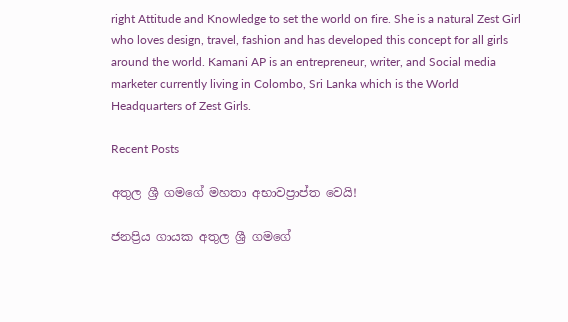right Attitude and Knowledge to set the world on fire. She is a natural Zest Girl who loves design, travel, fashion and has developed this concept for all girls around the world. Kamani AP is an entrepreneur, writer, and Social media marketer currently living in Colombo, Sri Lanka which is the World Headquarters of Zest Girls.

Recent Posts

අතුල ශ්‍රී ගමගේ මහතා අභාවප්‍රාප්ත වෙයි!

ජනප්‍රිය ගායක අතුල ශ්‍රී ගමගේ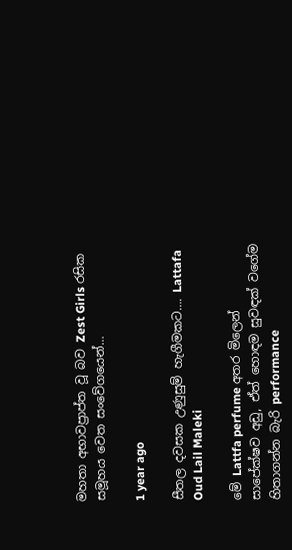මහතා අභාවප්‍රාප්ත වූ බව Zest Girls රසික සමූහය වෙත සංවේගයෙන්…

1 year ago

සීතල දවසක උණුසුම් හැගීමකට…. Lattafa Oud Lail Maleki

මේ Lattfa perfume අතර මිලෙන් සාපේක්ෂව අඩු, ඒත් හොඳම සුවඳක් වගේම හිතාගන්න බැරි performance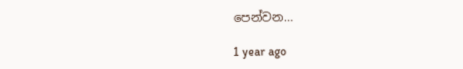පෙන්වන…

1 year ago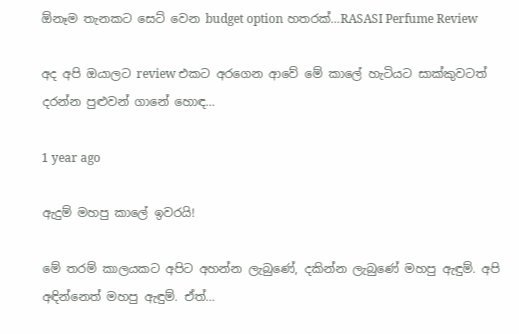ඕනෑම තැනකට සෙට් වෙන budget option හතරක්…RASASI Perfume Review

අද අපි ඔයාලට review එකට අරගෙන ආවේ මේ කාලේ හැටියට සාක්කුවටත් දරන්න පුළුවන් ගානේ හොඳ…

1 year ago

ඇදුම් මහපු කාලේ ඉවරයි!

මේ තරම් කාලයකට අපිට අහන්න ලැබුණේ, දකින්න ලැබුණේ මහපු ඇඳුම්. අපි අඳින්නෙත් මහපු ඇඳුම්. ඒත්…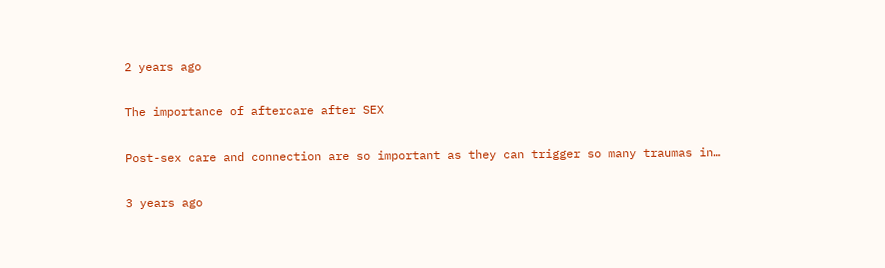2 years ago

The importance of aftercare after SEX

Post-sex care and connection are so important as they can trigger so many traumas in…

3 years ago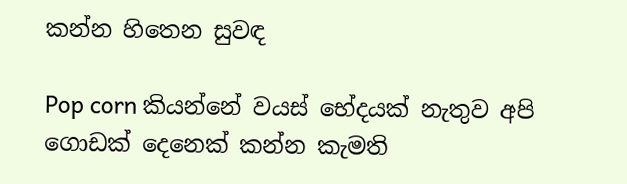කන්න හිතෙන සුවඳ

Pop corn කියන්නේ වයස් භේදයක් නැතුව අපි ගොඩක් දෙනෙක් කන්න කැමති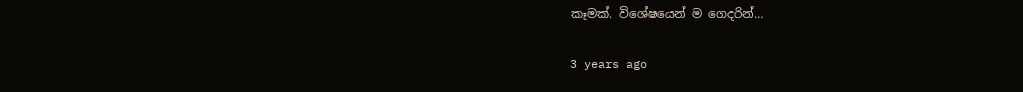කෑමක්. විශේෂයෙන් ම ගෙදරින්…

3 years ago